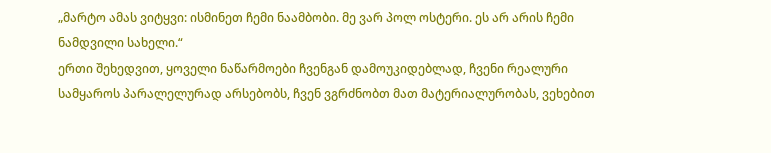„მარტო ამას ვიტყვი: ისმინეთ ჩემი ნაამბობი. მე ვარ პოლ ოსტერი. ეს არ არის ჩემი ნამდვილი სახელი.“
ერთი შეხედვით, ყოველი ნაწარმოები ჩვენგან დამოუკიდებლად, ჩვენი რეალური სამყაროს პარალელურად არსებობს, ჩვენ ვგრძნობთ მათ მატერიალურობას, ვეხებით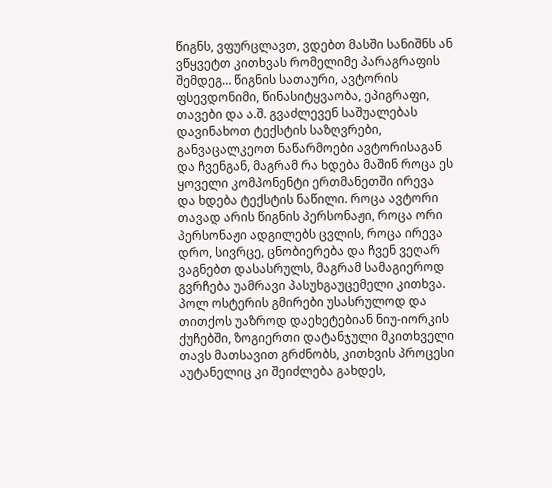წიგნს, ვფურცლავთ, ვდებთ მასში სანიშნს ან ვწყვეტთ კითხვას რომელიმე პარაგრაფის შემდეგ… წიგნის სათაური, ავტორის ფსევდონიმი, წინასიტყვაობა, ეპიგრაფი, თავები და ა.შ. გვაძლევენ საშუალებას დავინახოთ ტექსტის საზღვრები, განვაცალკეოთ ნაწარმოები ავტორისაგან და ჩვენგან, მაგრამ რა ხდება მაშინ როცა ეს ყოველი კომპონენტი ერთმანეთში ირევა და ხდება ტექსტის ნაწილი. როცა ავტორი თავად არის წიგნის პერსონაჟი, როცა ორი პერსონაჟი ადგილებს ცვლის, როცა ირევა დრო, სივრცე, ცნობიერება და ჩვენ ვეღარ ვაგნებთ დასასრულს, მაგრამ სამაგიეროდ გვრჩება უამრავი პასუხგაუცემელი კითხვა.
პოლ ოსტერის გმირები უსასრულოდ და თითქოს უაზროდ დაეხეტებიან ნიუ-იორკის ქუჩებში, ზოგიერთი დატანჯული მკითხველი თავს მათსავით გრძნობს, კითხვის პროცესი აუტანელიც კი შეიძლება გახდეს,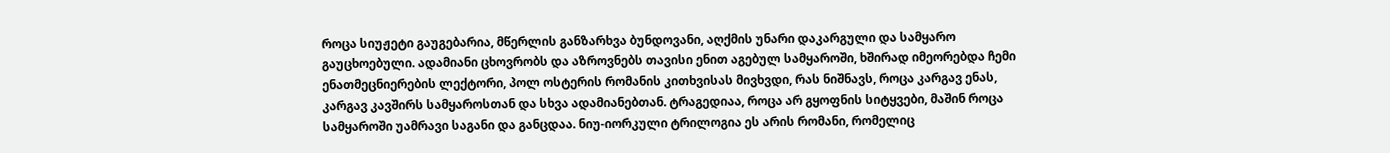როცა სიუჟეტი გაუგებარია, მწერლის განზარხვა ბუნდოვანი, აღქმის უნარი დაკარგული და სამყარო გაუცხოებული. ადამიანი ცხოვრობს და აზროვნებს თავისი ენით აგებულ სამყაროში, ხშირად იმეორებდა ჩემი ენათმეცნიერების ლექტორი, პოლ ოსტერის რომანის კითხვისას მივხვდი, რას ნიშნავს, როცა კარგავ ენას, კარგავ კავშირს სამყაროსთან და სხვა ადამიანებთან. ტრაგედიაა, როცა არ გყოფნის სიტყვები, მაშინ როცა სამყაროში უამრავი საგანი და განცდაა. ნიუ-იორკული ტრილოგია ეს არის რომანი, რომელიც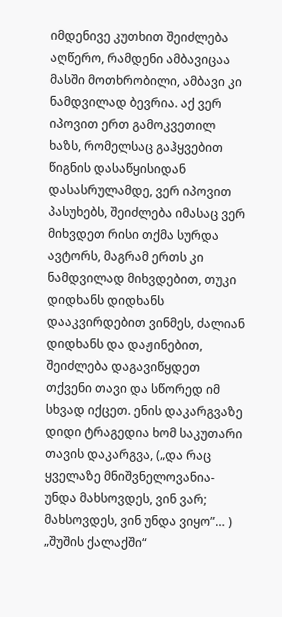იმდენივე კუთხით შეიძლება აღწერო, რამდენი ამბავიცაა მასში მოთხრობილი, ამბავი კი ნამდვილად ბევრია. აქ ვერ იპოვით ერთ გამოკვეთილ ხაზს, რომელსაც გაჰყვებით წიგნის დასაწყისიდან დასასრულამდე, ვერ იპოვით პასუხებს, შეიძლება იმასაც ვერ მიხვდეთ რისი თქმა სურდა ავტორს, მაგრამ ერთს კი ნამდვილად მიხვდებით, თუკი დიდხანს დიდხანს დააკვირდებით ვინმეს, ძალიან დიდხანს და დაჟინებით, შეიძლება დაგავიწყდეთ თქვენი თავი და სწორედ იმ სხვად იქცეთ. ენის დაკარგვაზე დიდი ტრაგედია ხომ საკუთარი თავის დაკარგვა, („და რაც ყველაზე მნიშვნელოვანია-უნდა მახსოვდეს, ვინ ვარ; მახსოვდეს, ვინ უნდა ვიყო”… )
„შუშის ქალაქში“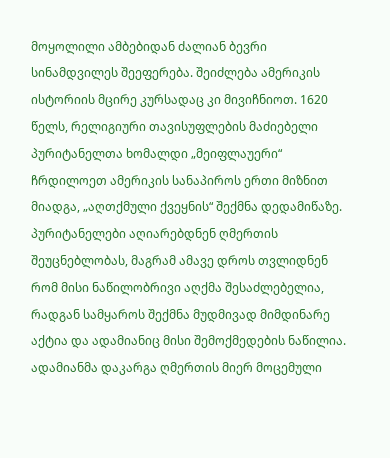მოყოლილი ამბებიდან ძალიან ბევრი სინამდვილეს შეეფერება. შეიძლება ამერიკის ისტორიის მცირე კურსადაც კი მივიჩნიოთ. 1620 წელს, რელიგიური თავისუფლების მაძიებელი პურიტანელთა ხომალდი „მეიფლაუერი“ ჩრდილოეთ ამერიკის სანაპიროს ერთი მიზნით მიადგა, „აღთქმული ქვეყნის“ შექმნა დედამიწაზე. პურიტანელები აღიარებდნენ ღმერთის შეუცნებლობას, მაგრამ ამავე დროს თვლიდნენ რომ მისი ნაწილობრივი აღქმა შესაძლებელია, რადგან სამყაროს შექმნა მუდმივად მიმდინარე აქტია და ადამიანიც მისი შემოქმედების ნაწილია. ადამიანმა დაკარგა ღმერთის მიერ მოცემული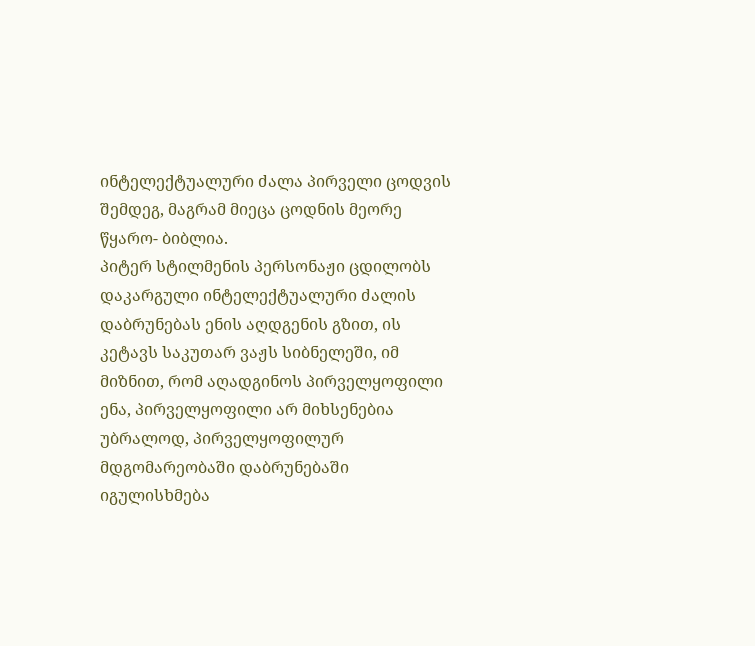ინტელექტუალური ძალა პირველი ცოდვის შემდეგ, მაგრამ მიეცა ცოდნის მეორე წყარო- ბიბლია.
პიტერ სტილმენის პერსონაჟი ცდილობს დაკარგული ინტელექტუალური ძალის დაბრუნებას ენის აღდგენის გზით, ის კეტავს საკუთარ ვაჟს სიბნელეში, იმ მიზნით, რომ აღადგინოს პირველყოფილი ენა, პირველყოფილი არ მიხსენებია უბრალოდ, პირველყოფილურ მდგომარეობაში დაბრუნებაში იგულისხმება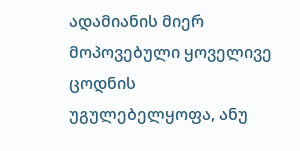ადამიანის მიერ მოპოვებული ყოველივე ცოდნის უგულებელყოფა, ანუ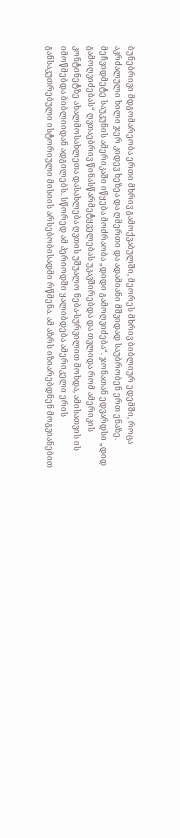ბუნებრივი მდგომარეობა ერთი მხრივ გამოქვაბულში, მეორეს მხრივ ბიბლიურ ედემში, როცა აკრძალული ხილი ჯერ კიდევ ხეზეა და ღმერთი და ადამიანი მშვიდად საუბრობენ ერთ ენაზე.
მეჩვიდმეტე საუკუნის ამერიკაში იწყება მოძრაობა „დიდი გამოღვიძება“. ჯონათან ედვარდსი „დიდ გამოღვიძებას“ ღვთაებრივ წინასწარმეტყველებას უკავშირებდა და თვლიდა რომ ამერიკის კონტინეტზე ახალმოსახლეთა დასახლება ღვთის უშუალო ნება-სურვილით მოხდა, ამისათვის ის იმოწმებდა ბიბლიიდან ადგილებს. სწორედ ამ პერიოდში ყალიბდება ამერიკელი ერის განსაკუთრებული ისტორიული მისიის არსებობისადმი რწმენა. ამ აზრს იზიარებდნენ მოგვიანებით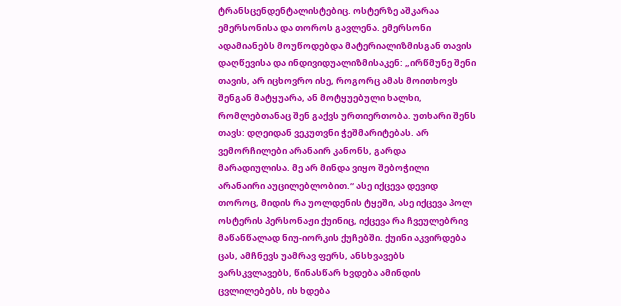ტრანსცენდენტალისტებიც. ოსტერზე აშკარაა ემერსონისა და თოროს გავლენა. ემერსონი ადამიანებს მოუწოდებდა მატერიალიზმისგან თავის დაღწევისა და ინდივიდუალიზმისაკენ: „ირწმუნე შენი თავის, არ იცხოვრო ისე, როგორც ამას მოითხოვს შენგან მატყუარა, ან მოტყუებული ხალხი, რომლებთანაც შენ გაქვს ურთიერთობა. უთხარი შენს თავს: დღეიდან ვეკუთვნი ჭეშმარიტებას. არ ვემორჩილები არანაირ კანონს, გარდა მარადიულისა. მე არ მინდა ვიყო შებოჭილი არანაირი აუცილებლობით.“ ასე იქცევა დევიდ თოროც, მიდის რა უოლდენის ტყეში, ასე იქცევა პოლ ოსტერის პერსონაჟი ქუინიც, იქცევა რა ჩვეულებრივ მაწანწალად ნიუ-იორკის ქუჩებში. ქუინი აკვირდება ცას, ამჩნევს უამრავ ფერს, ანსხვავებს ვარსკვლავებს, წინასწარ ხვდება ამინდის ცვლილებებს, ის ხდება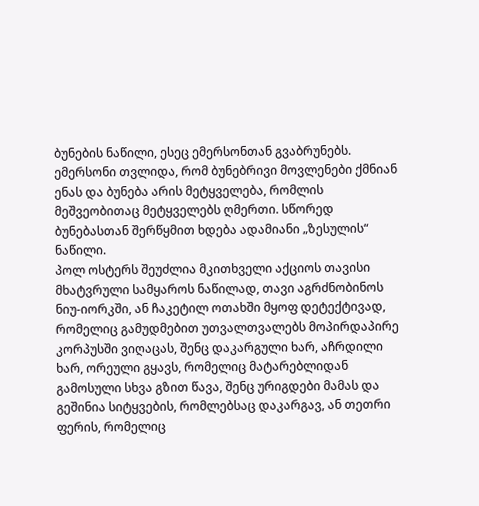ბუნების ნაწილი, ესეც ემერსონთან გვაბრუნებს. ემერსონი თვლიდა, რომ ბუნებრივი მოვლენები ქმნიან ენას და ბუნება არის მეტყველება, რომლის მეშვეობითაც მეტყველებს ღმერთი. სწორედ ბუნებასთან შერწყმით ხდება ადამიანი „ზესულის“ ნაწილი.
პოლ ოსტერს შეუძლია მკითხველი აქციოს თავისი მხატვრული სამყაროს ნაწილად, თავი აგრძნობინოს ნიუ-იორკში, ან ჩაკეტილ ოთახში მყოფ დეტექტივად, რომელიც გამუდმებით უთვალთვალებს მოპირდაპირე კორპუსში ვიღაცას, შენც დაკარგული ხარ, აჩრდილი ხარ, ორეული გყავს, რომელიც მატარებლიდან გამოსული სხვა გზით წავა, შენც ურიგდები მამას და გეშინია სიტყვების, რომლებსაც დაკარგავ, ან თეთრი ფერის, რომელიც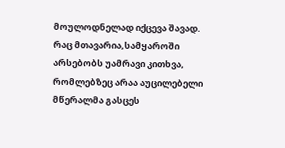მოულოდნელად იქცევა შავად.
რაც მთავარია,სამყაროში არსებობს უამრავი კითხვა, რომლებზეც არაა აუცილებელი მწერალმა გასცეს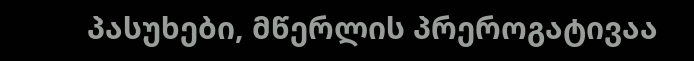პასუხები, მწერლის პრეროგატივაა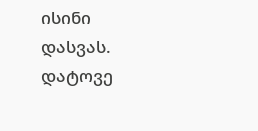ისინი დასვას.
დატოვე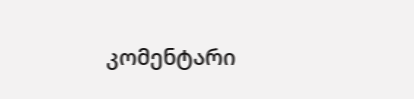კომენტარი